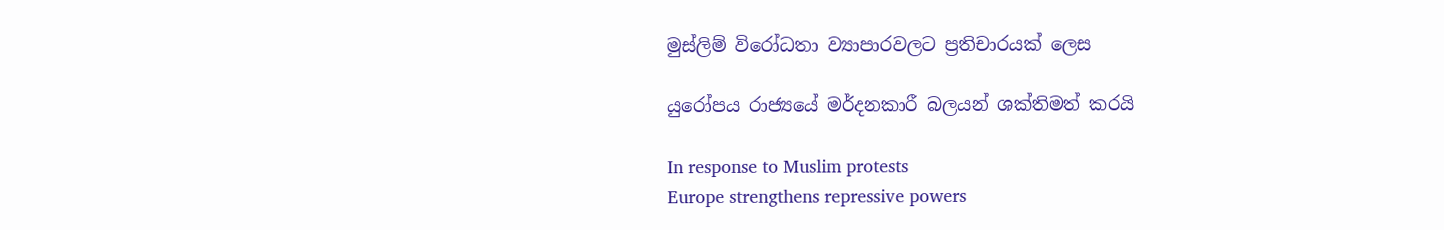මුස්ලිම් විරෝධතා ව්‍යාපාරවලට ප්‍රතිචාරයක් ලෙස

යුරෝපය රාජ්‍යයේ මර්දනකාරී බලයන් ශක්තිමත් කරයි

In response to Muslim protests
Europe strengthens repressive powers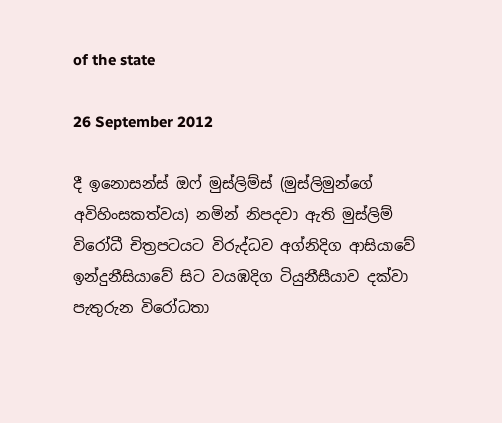of the state

26 September 2012

දී ඉනොසන්ස් ඔෆ් මුස්ලිම්ස් (මුස්ලිමුන්ගේ අවිහිංසකත්වය) නමින් නිපදවා ඇති මුස්ලිම් විරෝධී චිත්‍රපටයට විරුද්ධව අග්නිදිග ආසියාවේ ඉන්දුනීසියාවේ සිට වයඹදිග ටියුනීසීයාව දක්වා පැතුරුන විරෝධතා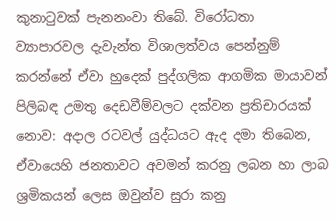කුනාටුවක් පැනනංවා තිබේ. විරෝධතා ව්‍යාපාරවල දැවැන්ත විශාලත්වය පෙන්නුම් කරන්නේ ඒවා හුදෙක් පුද්ගලික ආගමික මායාවන් පිලිබඳ උමතු දෙඩවීම්වලට දක්වන ප්‍රතිචාරයක් නොව: අදාල රටවල් යුද්ධයට ඇද දමා තිබෙන, ඒවායෙහි ජනතාවට අවමන් කරනු ලබන හා ලාබ ශ්‍රමිකයන් ලෙස ඔවුන්ව සුරා කනු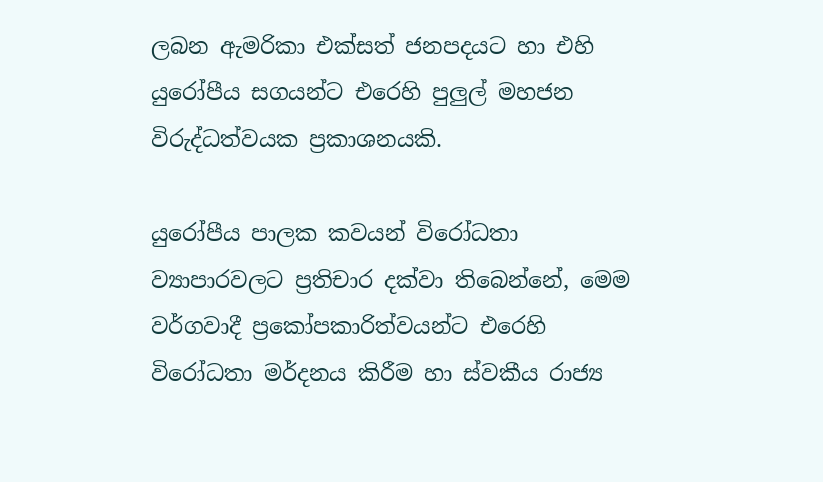ලබන ඇමරිකා එක්සත් ජනපදයට හා එහි යුරෝපීය සගයන්ට එරෙහි පුලුල් මහජන විරුද්ධත්වයක ප්‍රකාශනයකි.

යුරෝපීය පාලක කවයන් විරෝධතා ව්‍යාපාරවලට ප්‍රතිචාර දක්වා තිබෙන්නේ, මෙම වර්ගවාදී ප්‍රකෝපකාරිත්වයන්ට එරෙහි විරෝධතා මර්දනය කිරීම හා ස්වකීය රාජ්‍ය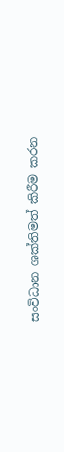සංවිධාන ශක්තිමත් කිරීම කරන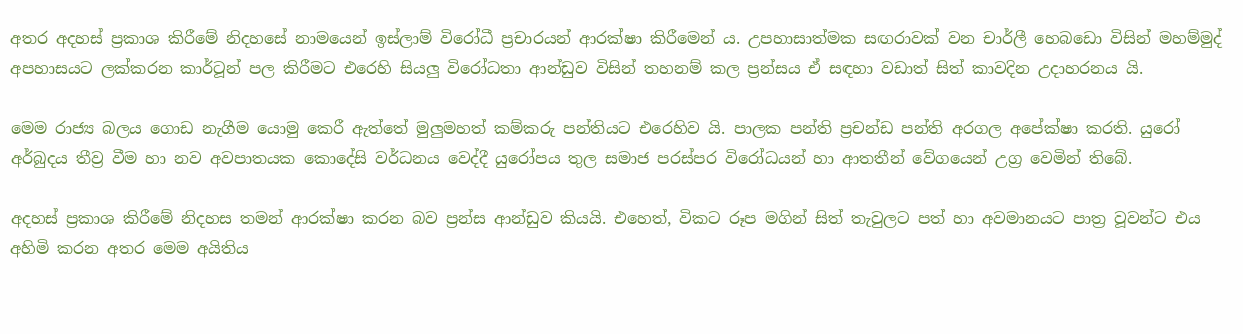අතර අදහස් ප්‍රකාශ කිරීමේ නිදහසේ නාමයෙන් ඉස්ලාම් විරෝධී ප්‍රචාරයන් ආරක්ෂා කිරීමෙන් ය. උපහාසාත්මක සඟරාවක් වන චාර්ලී හෙබඩො විසින් මහම්මුද් අපහාසයට ලක්කරන කාර්ටූන් පල කිරීමට එරෙහි සියලු විරෝධතා ආන්ඩුව විසින් තහනම් කල ප්‍රන්සය ඒ සඳහා වඩාත් සිත් කාවදින උදාහරනය යි.

මෙම රාජ්‍ය බලය ගොඩ නැගීම යොමු කෙරී ඇත්තේ මුලුමහත් කම්කරු පන්තියට එරෙහිව යි. පාලක පන්ති ප්‍රචන්ඩ පන්ති අරගල අපේක්ෂා කරති. යුරෝ අර්බුදය තීව්‍ර වීම හා නව අවපාතයක කොදේසි වර්ධනය වෙද්දී යුරෝපය තුල සමාජ පරස්පර විරෝධයන් හා ආතතීන් වේගයෙන් උග්‍ර වෙමින් තිබේ.

අදහස් ප්‍රකාශ කිරීමේ නිදහස තමන් ආරක්ෂා කරන බව ප්‍රන්ස ආන්ඩුව කියයි. එහෙත්, විකට රූප මගින් සිත් තැවුලට පත් හා අවමානයට පාත්‍ර වූවන්ට එය අහිමි කරන අතර මෙම අයිතිය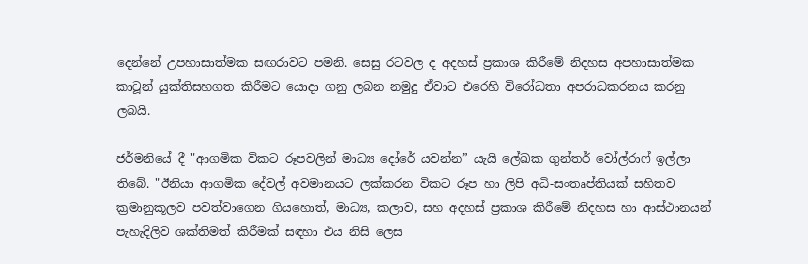දෙන්නේ උපහාසාත්මක සඟරාවට පමනි. සෙසු රටවල ද අදහස් ප්‍රකාශ කිරීමේ නිදහස අපහාසාත්මක කාටූන් යුක්තිසහගත කිරීමට යොදා ගනු ලබන නමුදු ඒවාට එරෙහි විරෝධතා අපරාධකරනය කරනු ලබයි.

ජර්මනියේ දී "ආගමික විකට රූපවලින් මාධ්‍ය දෝරේ යවන්න” යැයි ලේඛක ගුන්තර් වෝල්රාෆ් ඉල්ලා තිබේ. "ඊනියා ආගමික දේවල් අවමානයට ලක්කරන විකට රූප හා ලිපි අධි-සංතෘප්තියක් සහිතව ක්‍රමානුකූලව පවත්වාගෙන ගියහොත්, මාධ්‍ය, කලාව, සහ අදහස් ප්‍රකාශ කිරීමේ නිදහස හා ආස්ථානයන් පැහැදිලිව ශක්තිමත් කිරීමක් සඳහා එය නිසි ලෙස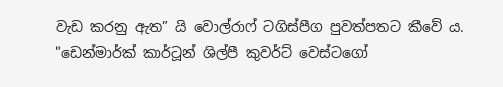වැඩ කරනු ඇත” යි වොල්රාෆ් ටගිස්පීග පුවත්පතට කීවේ ය. "ඩෙන්මාර්ක් කාර්ටූන් ශිල්පී කුවර්ට් වෙස්ටගෝ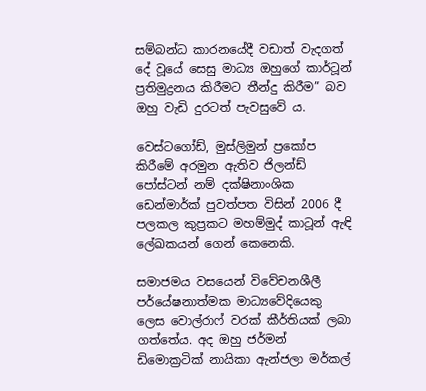සම්බන්ධ කාරනයේදී වඩාත් වැදගත් දේ වූයේ සෙසු මාධ්‍ය ඔහුගේ කාර්ටූන් ප්‍රතිමුද්‍රනය කිරීමට තීන්දු කිරීම” බව ඔහු වැඩි දුරටත් පැවසුවේ ය.

වෙස්ටගෝඩ්, මුස්ලිමුන් ප්‍රකෝප කිරීමේ අරමුන ඇතිව ජිලන්ඩ් පෝස්ටන් නම් දක්ෂිනාංශික ඩෙන්මාර්ක් පුවත්පත විසින් 2006 දී පලකල කුප්‍රකට මහම්මුද් කාටූන් ඇඳි ලේඛකයන් ගෙන් කෙනෙකි.

සමාජමය වසයෙන් විවේචනශීලී පර්යේෂනාත්මක මාධ්‍යවේදියෙකු ලෙස වොල්රාෆ් වරක් කීර්තියක් ලබා ගත්තේය. අද ඔහු ජර්මන් ඩිමොක්‍රටික් නායිකා ඇන්ජලා මර්කල්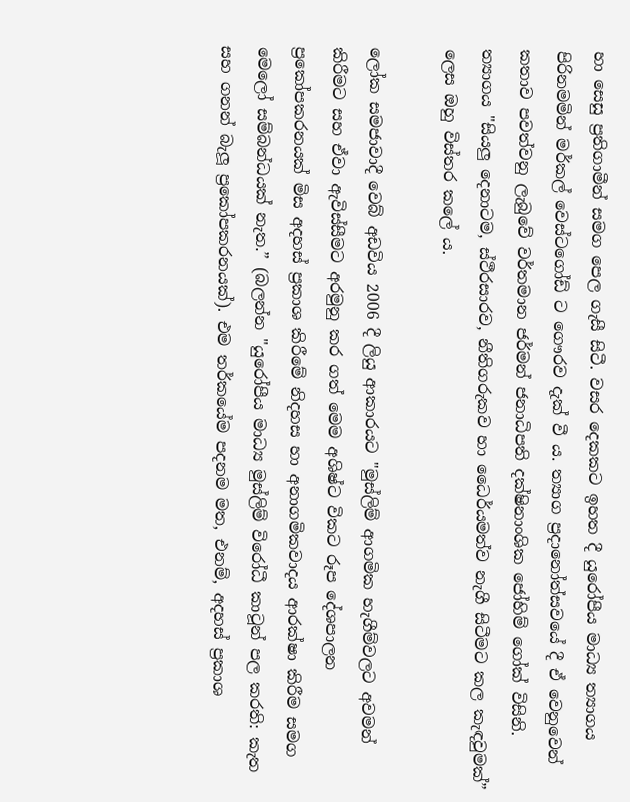හා සෙසු ප්‍රතිගාමීන් සමග පෙල ගැසී සිටී. වසර දෙකකට ඉහත දී යුරෝපීය මාධ්‍ය ත්‍යාගය පිරිනමමින් මර්කල් වෙස්ටගෝඩ් ට ගෞරව දැක් වී ය. ත්‍යාග ප්‍රදානෝත්සවයේ දී ඒ වෙනුවෙන් කතාව පවත්වනු ලැබුවේ වර්තමාන ජර්මන් ජනාධිපති දක්ෂිනාංශික ජෝහිම් ගෝක් විසිනි. ත්‍යාගය "සියලු දෙනාටම, ස්ථීරසාරව, නීතිගරුකව හා ධෛර්යමත්ව නැගී සිටීමට කල කැඳවුමක්” ලෙස ඔහු විස්තර කලේ ය.

ලෝක සමජාවාදී වෙබ් අඩවිය 2006 දී ලියු ආකාරයට "මුස්ලිම් ආගමික හැගීම්වලට අවමන් කිරීමට සහ ඒවා ඇවිස්සීමට අරමුනු කර ගත් මෙම අශිෂ්ට විකට රූප දේශපාලන ප්‍රකෝපකරනයක් මිස අදහස් ප්‍රකාශ කිරීමේ නිදහස හා අනාගමිකවාදය ආරක්ෂා කිරීම සමග මෙලෝ සම්බන්ධයක් නැත.” (බලන්න "යුරෝපීය මාධ්‍ය මුස්ලිම් විරෝධී කාටූන් පල කරති: කැත සහ ගනන් බැලූ ප්‍රකෝපකරනයක්). එම තර්කයේම පදනම මත, එනම්, අදහස් ප්‍රකාශ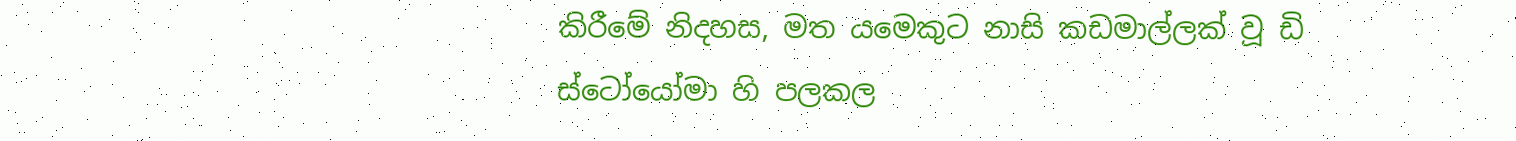කිරීමේ නිදහස, මත යමෙකුට නාසි කඩමාල්ලක් වූ ඩි ස්ටෝයෝමා හි පලකල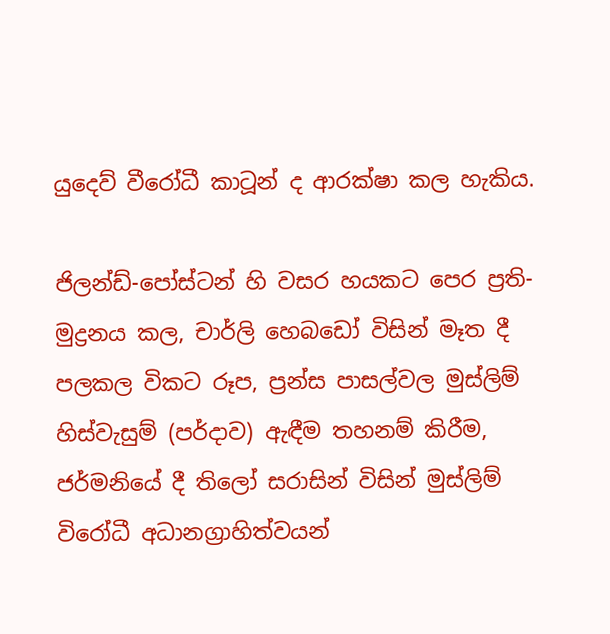යුදෙව් වීරෝධී කාටූන් ද ආරක්ෂා කල හැකිය.

ජිලන්ඩ්-පෝස්ටන් හි වසර හයකට පෙර ප්‍රති-මුද්‍රනය කල, චාර්ලි හෙබඩෝ විසින් මෑත දී පලකල විකට රූප, ප්‍රන්ස පාසල්වල මුස්ලිම් හිස්වැසුම් (පර්දාව) ඇඳීම තහනම් කිරීම, ජර්මනියේ දී තිලෝ සරාසින් විසින් මුස්ලිම් විරෝධී අධානග්‍රාහිත්වයන්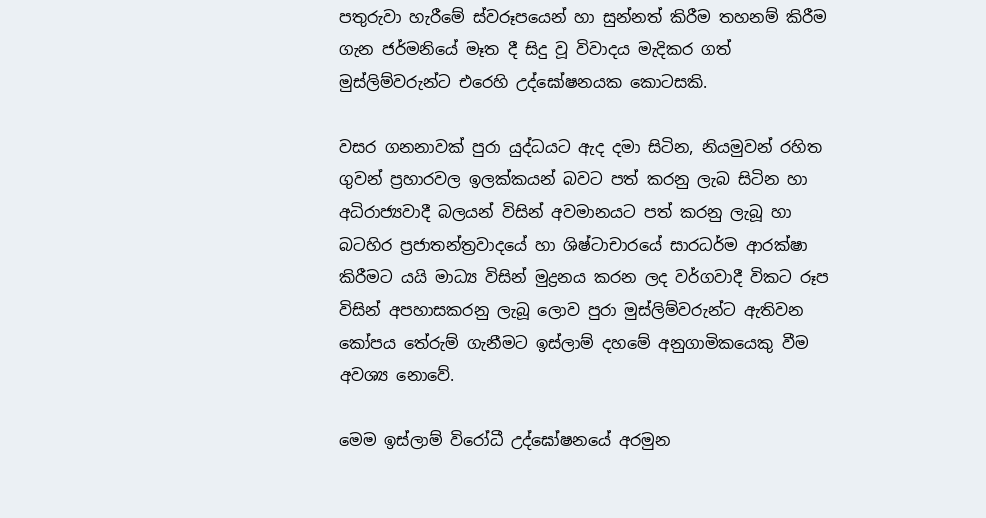පතුරුවා හැරීමේ ස්වරූපයෙන් හා සුන්නත් කිරීම තහනම් කිරීම ගැන ජර්මනියේ මෑත දී සිදු වූ විවාදය මැදිකර ගත් මුස්ලිම්වරුන්ට එරෙහි උද්ඝෝෂනයක කොටසකි.

වසර ගනනාවක් පුරා යුද්ධයට ඇද දමා සිටින, නියමුවන් රහිත ගුවන් ප්‍රහාරවල ඉලක්කයන් බවට පත් කරනු ලැබ සිටින හා අධිරාජ්‍යවාදී බලයන් විසින් අවමානයට පත් කරනු ලැබූ හා බටහිර ප්‍රජාතන්ත්‍රවාදයේ හා ශිෂ්ටාචාරයේ සාරධර්ම ආරක්ෂා කිරීමට යයි මාධ්‍ය විසින් මුද්‍රනය කරන ලද වර්ගවාදී විකට රූප විසින් අපහාසකරනු ලැබූ ලොව පුරා මුස්ලිම්වරුන්ට ඇතිවන කෝපය තේරුම් ගැනීමට ඉස්ලාම් දහමේ අනුගාමිකයෙකු වීම අවශ්‍ය නොවේ.

මෙම ඉස්ලාම් විරෝධී උද්ඝෝෂනයේ අරමුන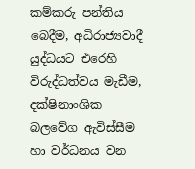කම්කරු පන්තිය බෙදීම, අධිරාජ්‍යවාදී යුද්ධයට එරෙහි විරුද්ධත්වය මැඩීම, දක්ෂිනාංශික බලවේග ඇවිස්සීම හා වර්ධනය වන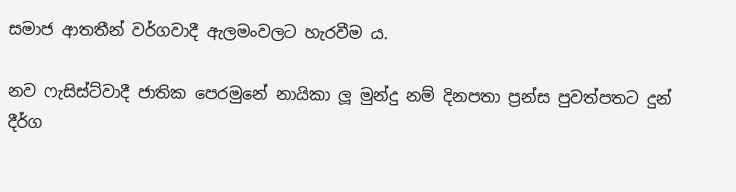සමාජ ආතතීන් වර්ගවාදී ඇලමංවලට හැරවීම ය.

නව ෆැසිස්ට්වාදී ජාතික පෙරමුනේ නායිකා ලූ මුන්දු නම් දිනපතා ප්‍රන්ස පුවත්පතට දුන් දීර්ග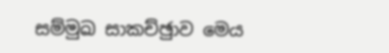සම්මුඛ සාකච්ඡුාව මෙය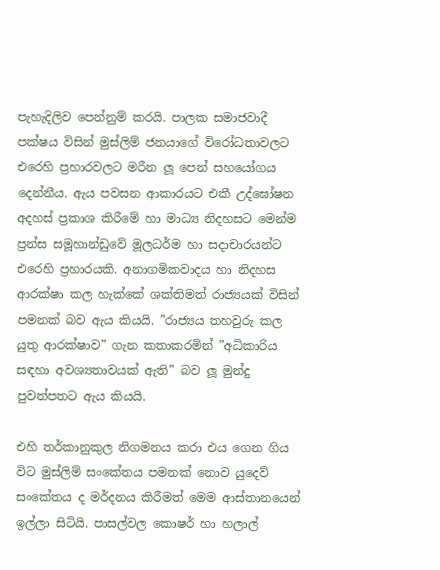පැහැදිලිව පෙන්නුම් කරයි. පාලක සමාජවාදී පක්ෂය විසින් මුස්ලිම් ජනයාගේ විරෝධතාවලට එරෙහි ප්‍රහාරවලට මරීන ලූ පෙන් සහයෝගය දෙන්නීය. ඇය පවසන ආකාරයට එකී උද්ඝෝෂන අදහස් ප්‍රකාශ කිරීමේ හා මාධ්‍ය නිදහසට මෙන්ම ප්‍රන්ස සමූහාන්ඩුවේ මූලධර්ම හා සදාචාරයන්ට එරෙහි ප්‍රහාරයකි. අනාගමිකවාදය හා නිදහස ආරක්ෂා කල හැක්කේ ශක්තිමත් රාජ්‍යයක් විසින් පමනක් බව ඇය කියයි. ”රාජ්‍යය තහවුරු කල යුතු ආරක්ෂාව” ගැන කතාකරමින් ”අධිකාරිය සඳහා අවශ්‍යතාවයක් ඇති” බව ලූ මුන්දු පුවත්පතට ඇය කියයි.

එහි තර්කානුකුල නිගමනය කරා එය ගෙන ගිය විට මුස්ලිම් සංකේතය පමනක් නොව යුදෙව් සංකේතය ද මර්දනය කිරීමත් මෙම ආස්තානයෙන් ඉල්ලා සිටියි. පාසල්වල කොෂර් හා හලාල්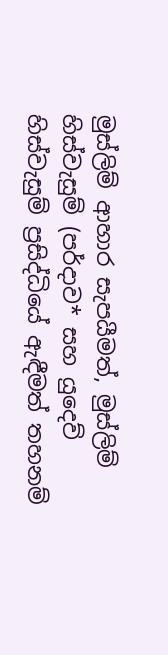මුස්ලිම් ආහාර සැපයීමත්, මුස්ලිම් හිස්වැසුම් (පර්දාව* සහ යුදෙව් හිස්වැසුම් ප්‍රසිද්ධියේ ඇඳීමත් තහනම්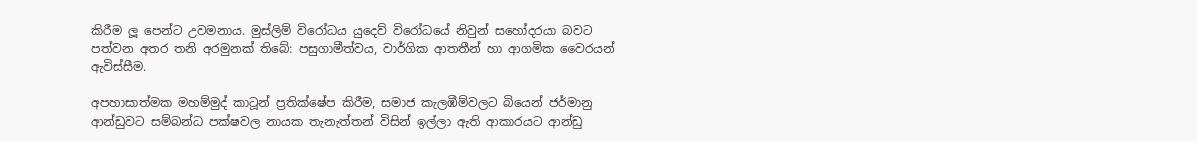කිරීම ලූ පෙන්ට උවමනාය. මුස්ලිම් විරෝධය යුදෙව් විරෝධයේ නිවුන් සහෝදරයා බවට පත්වන අතර තනි අරමුනක් තිබේ: පසුගාමීත්වය, වාර්ගික ආතතීන් හා ආගමික වෛරයන් ඇවිස්සීම.

අපහාසාත්මක මහම්මුද් කාටූන් ප්‍රතික්ෂේප කිරීම, සමාජ කැලඹීම්වලට බියෙන් ජර්මානු ආන්ඩුවට සම්බන්ධ පක්ෂවල නායක තැනැත්තන් විසින් ඉල්ලා ඇති ආකාරයට ආන්ඩු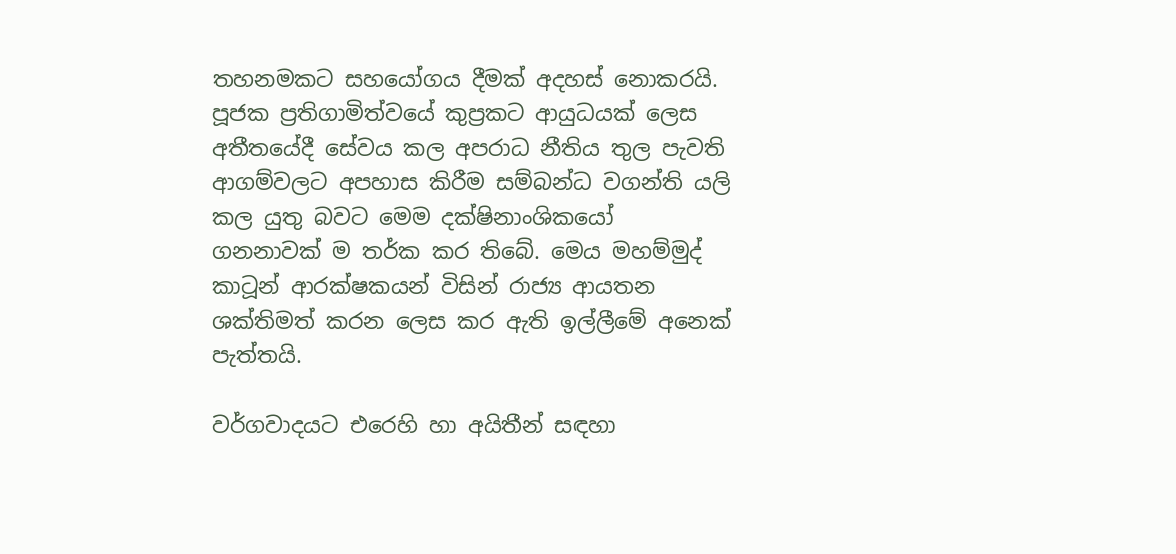තහනමකට සහයෝගය දීමක් අදහස් නොකරයි. පූජක ප්‍රතිගාමිත්වයේ කුප්‍රකට ආයුධයක් ලෙස අතීතයේදී සේවය කල අපරාධ නීතිය තුල පැවති ආගම්වලට අපහාස කිරීම සම්බන්ධ වගන්ති යලි කල යුතු බවට මෙම දක්ෂිනාංශිකයෝ ගනනාවක් ම තර්ක කර තිබේ. මෙය මහම්මුද් කාටූන් ආරක්ෂකයන් විසින් රාජ්‍ය ආයතන ශක්තිමත් කරන ලෙස කර ඇති ඉල්ලීමේ අනෙක් පැත්තයි.

වර්ගවාදයට එරෙහි හා අයිතීන් සඳහා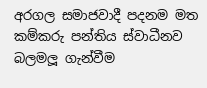අරගල සමාජවාදී පදනම මත කම්කරු පන්තිය ස්වාධීනව බලමලූ ගැන්වීම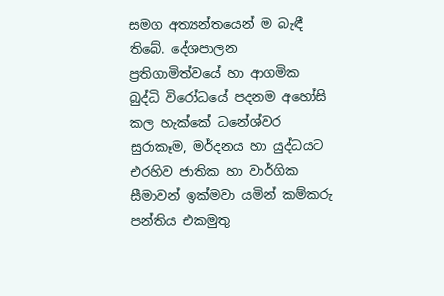සමග අත්‍යන්තයෙන් ම බැඳී තිබේ. දේශපාලන ප්‍රතිගාමිත්වයේ හා ආගමික බුද්ධි විරෝධයේ පදනම අහෝසි කල හැක්කේ ධනේශ්වර සුරාකෑම, මර්දනය හා යුද්ධයට එරහිව ජාතික හා වාර්ගික සීමාවන් ඉක්මවා යමින් කම්කරු පන්තිය එකමුතු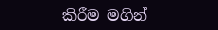කිරීම මගින්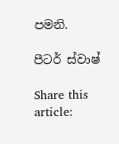පමනි.

පීටර් ස්වාෂ්

Share this article: